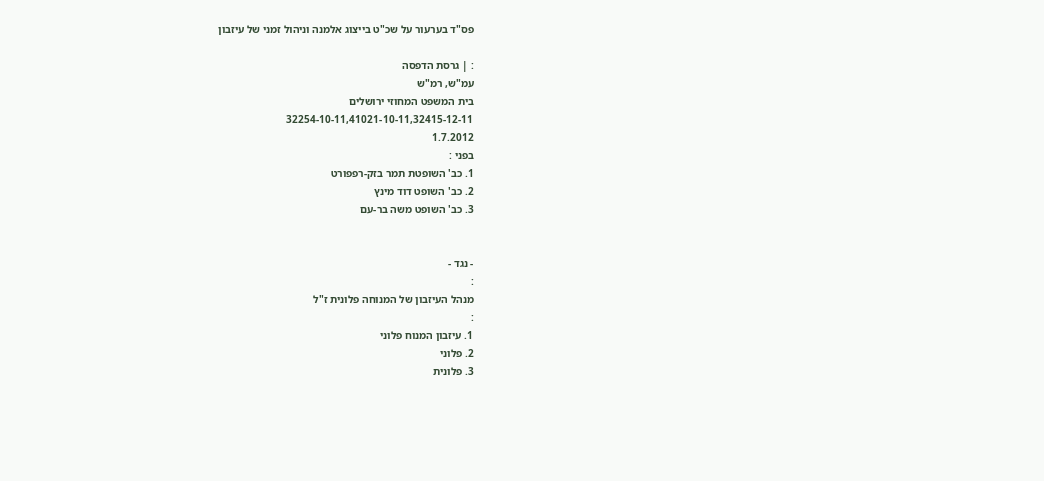פס"ד בערעור על שכ"ט בייצוג אלמנה וניהול זמני של עיזבון

: | גרסת הדפסה
עמ"ש, רמ"ש
בית המשפט המחוזי ירושלים
32254-10-11,41021-10-11,32415-12-11
1.7.2012
בפני :
1. כב' השופטת תמר בזק-רפפורט
2. כב' השופט דוד מינץ
3. כב' השופט משה בר-עם


- נגד -
:
מנהל העיזבון של המנוחה פלונית ז"ל
:
1. עיזבון המנוח פלוני
2. פלוני
3. פלונית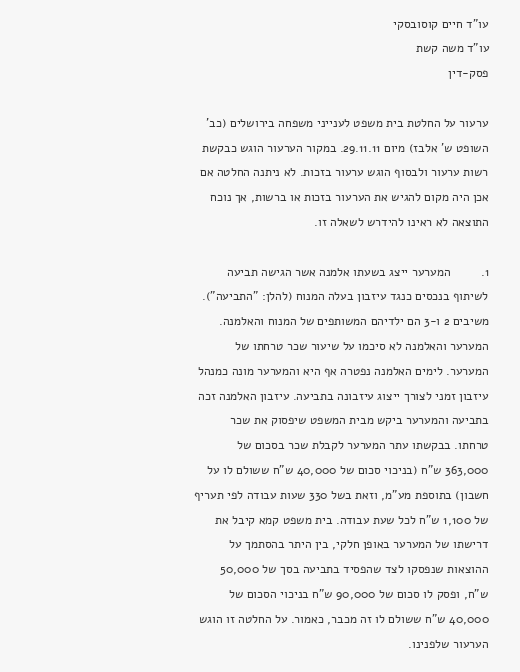עו"ד חיים קוסובסקי
עו"ד משה קשת
פסק-דין

ערעור על החלטת בית משפט לענייני משפחה בירושלים (כב' השופט ש' אלבז) מיום 29.11.11. במקור הערעור הוגש כבקשת רשות ערעור ולבסוף הוגש ערעור בזכות. לא ניתנה החלטה אם אכן היה מקום להגיש את הערעור בזכות או ברשות, אך נוכח התוצאה לא ראינו להידרש לשאלה זו.

1.         המערער ייצג בשעתו אלמנה אשר הגישה תביעה לשיתוף בנכסים כנגד עיזבון בעלה המנוח (להלן: "התביעה"). משיבים 2 ו-3 הם ילדיהם המשותפים של המנוח והאלמנה. המערער והאלמנה לא סיכמו על שיעור שכר טרחתו של המערער. לימים האלמנה נפטרה אף היא והמערער מונה כמנהל עיזבון זמני לצורך ייצוג עיזבונה בתביעה. עיזבון האלמנה זכה בתביעה והמערער ביקש מבית המשפט שיפסוק את שכר טרחתו. בבקשתו עתר המערער לקבלת שכר בסכום של 363,000 ש"ח (בניכוי סכום של 40,000 ש"ח ששולם לו על חשבון) בתוספת מע"מ, וזאת בשל 330 שעות עבודה לפי תעריף של 1,100 ש"ח לכל שעת עבודה. בית משפט קמא קיבל את דרישתו של המערער באופן חלקי, בין היתר בהסתמך על ההוצאות שנפסקו לצד שהפסיד בתביעה בסך של 50,000 ש"ח, ופסק לו סכום של 90,000 ש"ח בניכוי הסכום של 40,000 ש"ח ששולם לו זה מכבר, כאמור. על החלטה זו הוגש הערעור שלפנינו.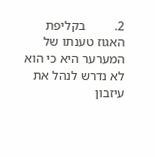2.         בקליפת האגוז טענתו של המערער היא כי הוא לא נדרש לנהל את עיזבון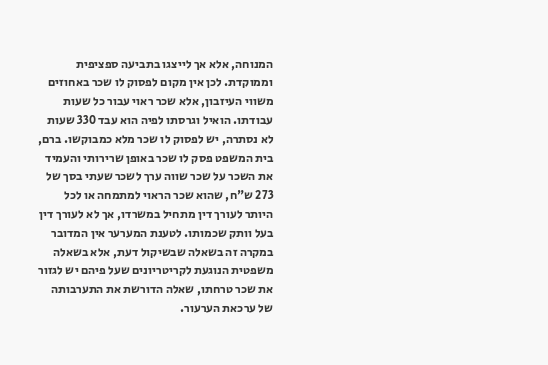המנוחה, אלא אך לייצגו בתביעה ספציפית וממוקדת. לכן אין מקום לפסוק לו שכר באחוזים משווי העיזבון, אלא שכר ראוי עבור כל שעות עבודתו. הואיל וגרסתו לפיה הוא עבד 330 שעות לא נסתרה, יש לפסוק לו שכר מלא כמבוקשו. ברם, בית המשפט פסק לו שכר באופן שרירותי והעמיד את השכר על שכר שווה ערך לשכר שעתי בסך של 273 ש"ח, שהוא שכר הראוי למתמחה או לכל היותר לעורך דין מתחיל במשרדו, אך לא לעורך דין בעל וותק שכמותו. לטענת המערער אין המדובר במקרה זה בשאלה שבשיקול דעת, אלא בשאלה משפטית הנוגעת לקריטריונים שעל פיהם יש לגזור את שכר טרחתו, שאלה הדורשת את התערבותה של ערכאת הערעור.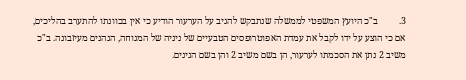3.         ב"כ היועץ המשפטי לממשלה שנתבקש להגיב על הערעור הודיע כי אין בכוונתו להתערב בהליכים, אם כי הוצע על ידו לקבל את עמדת האפוטרופסים הטבעיים של ניניה של המנוחה, הנהנים מעיזבונה. ב"כ משיב 2 נתן את הסכמתו לערעור, הן בשם משיב 2 והן בשם הנינים.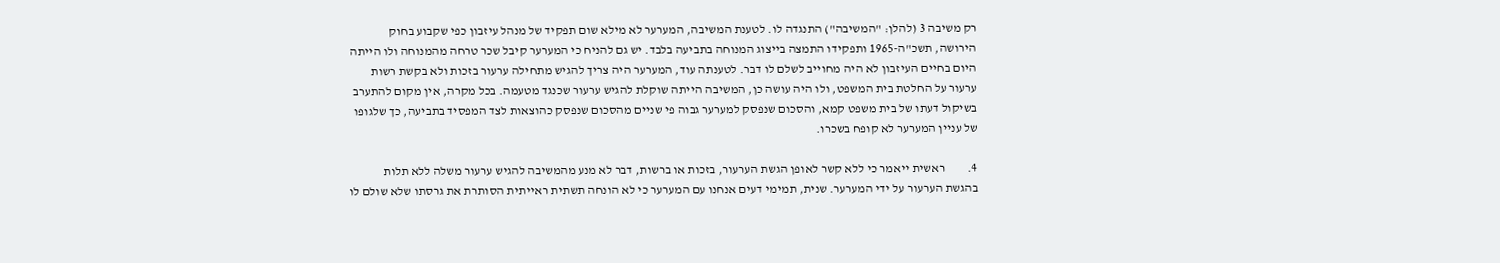רק משיבה 3 (להלן: "המשיבה") התנגדה לו. לטענת המשיבה, המערער לא מילא שום תפקיד של מנהל עיזבון כפי שקבוע בחוק הירושה, תשכ"ה-1965 ותפקידו התמצה בייצוג המנוחה בתביעה בלבד. יש גם להניח כי המערער קיבל שכר טרחה מהמנוחה ולו הייתה היום בחיים העיזבון לא היה מחוייב לשלם לו דבר. לטענתה עוד, המערער היה צריך להגיש מתחילה ערעור בזכות ולא בקשת רשות ערעור על החלטת בית המשפט, ולו היה עושה כן, המשיבה הייתה שוקלת להגיש ערעור שכנגד מטעמה. בכל מקרה, אין מקום להתערב בשיקול דעתו של בית משפט קמא, והסכום שנפסק למערער גבוה פי שניים מהסכום שנפסק כהוצאות לצד המפסיד בתביעה, כך שלגופו של עניין המערער לא קופח בשכרו.

4.         ראשית ייאמר כי ללא קשר לאופן הגשת הערעור, בזכות או ברשות, דבר לא מנע מהמשיבה להגיש ערעור משלה ללא תלות בהגשת הערעור על ידי המערער. שנית, תמימי דעים אנחנו עם המערער כי לא הונחה תשתית ראייתית הסותרת את גרסתו שלא שולם לו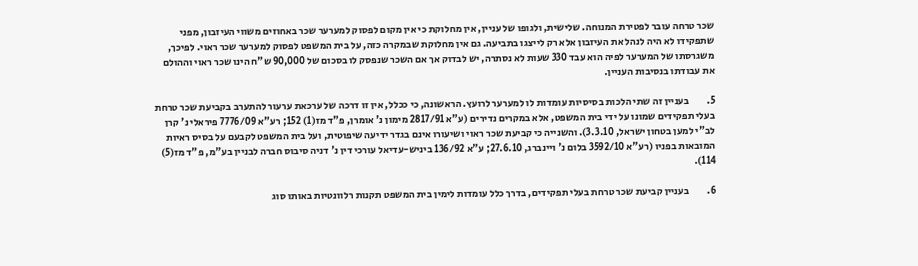שכר טרחה עובר לפטירת המנוחה. שלישית, ולגופו של עניין, אין מחלוקת כי אין מקום לפסוק למערער שכר באחוזים משווי העיזבון, מפני שתפקידו לא היה לנהל את העיזבון אלא רק לייצגו בתביעה. גם אין מחלוקת שבמקרה כזה, על בית המשפט לפסוק למערער שכר ראוי. לפיכך, משגרסתו של המערער לפיה הוא עבד 330 שעות לא נסתרה, יש לבדוק אך אם השכר שנפסק לו בסכום של 90,000 ש"ח הינו שכר ראוי וההולם את עבודתו בנסיבות העניין.

5.         בעניין זה שתי הלכות בסיסיות עומדות לו למערער לרועץ. הראשונה, כי ככלל, אין זו דרכה של ערכאת ערעור להתערב בקביעת שכר טרחת בעלי תפקידים שמונו על ידי בית המשפט, אלא במקרים נדירים (ע"א 2817/91 מימון נ' אומרן, פ"ד מז(1) 152; רע"א 7776/09 פיראלי נ' קרן לב"י למען בטחון ישראל, 3.3.10). והשנייה כי קביעת שכר ראוי ושיעורו אינם בגדר ידיעה שיפוטית, ועל בית המשפט לקבעם על בסיס ראיות המובאות בפניו (רע"א 3592/10 בלום נ' ויינברג, 27.6.10; ע"א 136/92 ביניש-עדיאל עורכי דין נ' דניה סיבוס חברה לבניין בע"מ, פ"ד מז(5) 114).

6.         בעניין קביעת שכר טרחת בעלי תפקידים, בדרך כלל עומדות לימין בית המשפט תקנות רלוונטיות באותו סוג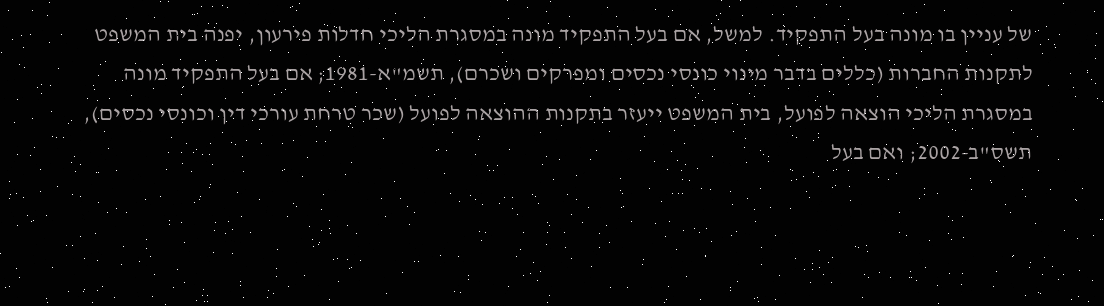של עניין בו מונה בעל התפקיד. למשל, אם בעל התפקיד מונה במסגרת הליכי חדלות פירעון, יפנה בית המשפט לתקנות החברות (כללים בדבר מינוי כונסי נכסים ומפרקים ושכרם), תשמ"א-1981; אם בעל התפקיד מונה במסגרת הליכי הוצאה לפועל, בית המשפט ייעזר בתקנות ההוצאה לפועל (שכר טרחת עורכי דין וכונסי נכסים), תשס"ב-2002; ואם בעל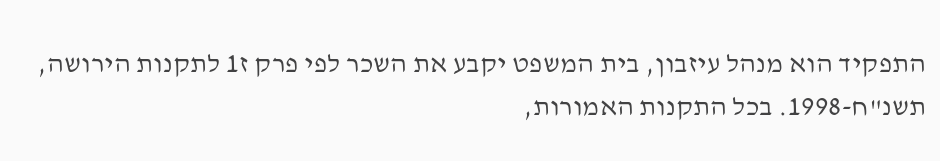התפקיד הוא מנהל עיזבון, בית המשפט יקבע את השכר לפי פרק ז1 לתקנות הירושה, תשנ"ח-1998. בכל התקנות האמורות,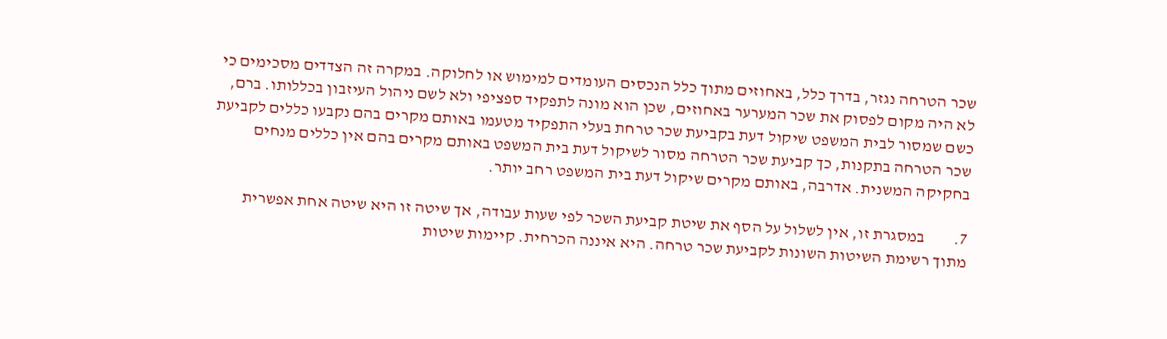שכר הטרחה נגזר, בדרך כלל, באחוזים מתוך כלל הנכסים העומדים למימוש או לחלוקה. במקרה זה הצדדים מסכימים כי לא היה מקום לפסוק את שכר המערער באחוזים, שכן הוא מונה לתפקיד ספציפי ולא לשם ניהול העיזבון בכללותו. ברם, כשם שמסור לבית המשפט שיקול דעת בקביעת שכר טרחת בעלי התפקיד מטעמו באותם מקרים בהם נקבעו כללים לקביעת שכר הטרחה בתקנות, כך קביעת שכר הטרחה מסור לשיקול דעת בית המשפט באותם מקרים בהם אין כללים מנחים בחקיקה המשנית. אדרבה, באותם מקרים שיקול דעת בית המשפט רחב יותר.

7.         במסגרת זו, אין לשלול על הסף את שיטת קביעת השכר לפי שעות עבודה, אך שיטה זו היא שיטה אחת אפשרית מתוך רשימת השיטות השונות לקביעת שכר טרחה. היא איננה הכרחית. קיימות שיטות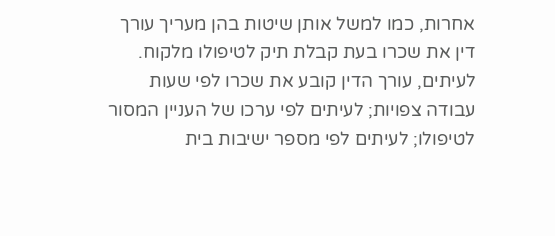אחרות, כמו למשל אותן שיטות בהן מעריך עורך דין את שכרו בעת קבלת תיק לטיפולו מלקוח. לעיתים, עורך הדין קובע את שכרו לפי שעות עבודה צפויות; לעיתים לפי ערכו של העניין המסור לטיפולו; לעיתים לפי מספר ישיבות בית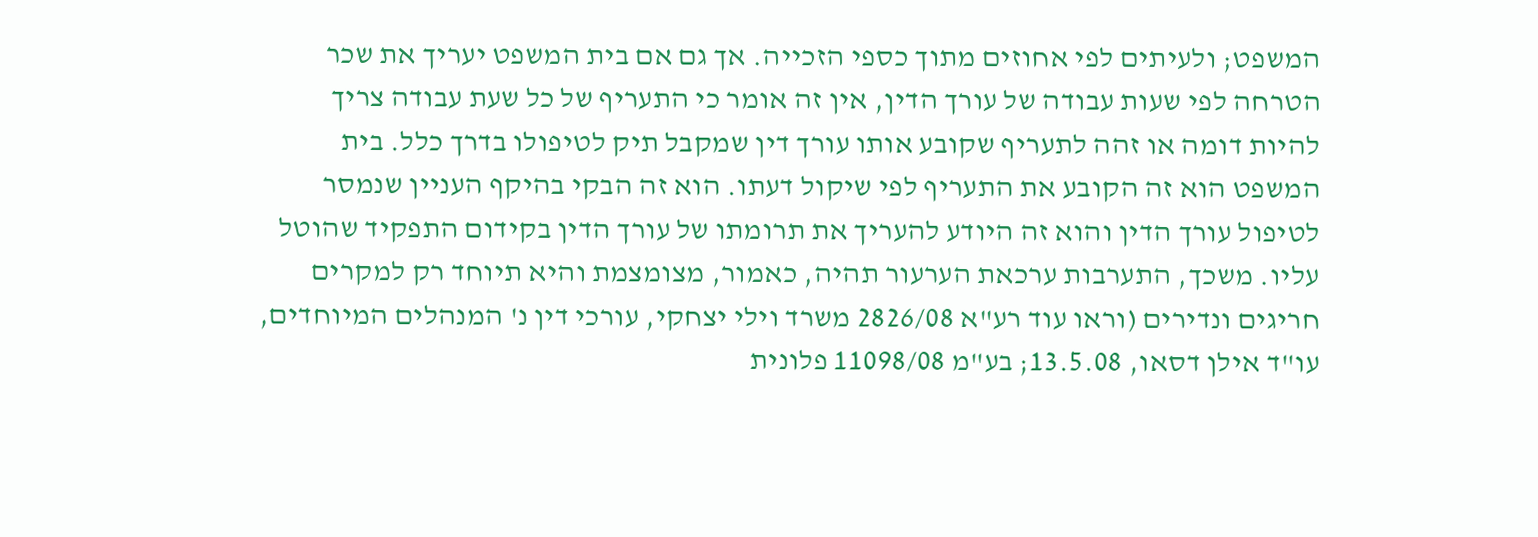המשפט; ולעיתים לפי אחוזים מתוך כספי הזכייה. אך גם אם בית המשפט יעריך את שכר הטרחה לפי שעות עבודה של עורך הדין, אין זה אומר כי התעריף של כל שעת עבודה צריך להיות דומה או זהה לתעריף שקובע אותו עורך דין שמקבל תיק לטיפולו בדרך כלל. בית המשפט הוא זה הקובע את התעריף לפי שיקול דעתו. הוא זה הבקי בהיקף העניין שנמסר לטיפול עורך הדין והוא זה היודע להעריך את תרומתו של עורך הדין בקידום התפקיד שהוטל עליו. משכך, התערבות ערכאת הערעור תהיה, כאמור, מצומצמת והיא תיוחד רק למקרים חריגים ונדירים (וראו עוד רע"א 2826/08 משרד וילי יצחקי, עורכי דין נ' המנהלים המיוחדים, עו"ד אילן דסאו, 13.5.08; בע"מ 11098/08 פלונית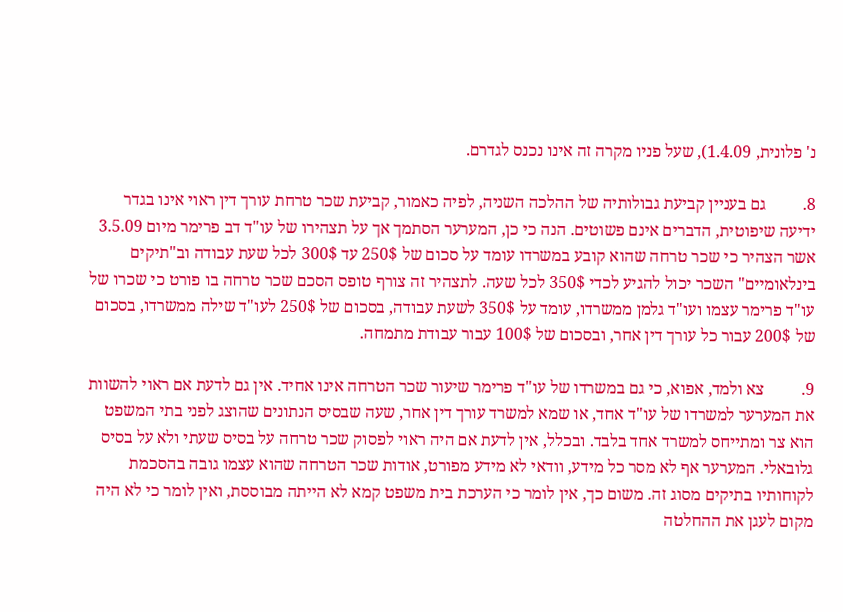נ' פלונית, 1.4.09), שעל פניו מקרה זה אינו נכנס לגדרם.

8.         גם בעניין קביעת גבולותיה של ההלכה השניה, לפיה כאמור, קביעת שכר טרחת עורך דין ראוי אינו בגדר ידיעה שיפוטית, הדברים אינם פשוטים. הנה כי כן, המערער הסתמך אך על תצהירו של עו"ד דב פרימר מיום 3.5.09 אשר הצהיר כי שכר טרחה שהוא קובע במשרדו עומד על סכום של 250$ עד 300$ לכל שעת עבודה וב"תיקים בינלאומיים" השכר יכול להגיע לכדי 350$ לכל שעה. לתצהיר זה צורף טופס הסכם שכר טרחה בו פורט כי שכרו של עו"ד פרימר עצמו ועו"ד גלמן ממשרדו, עומד על 350$ לשעת עבודה, בסכום של 250$ לעו"ד שילה ממשרדו, בסכום של 200$ עבור כל עורך דין אחר, ובסכום של 100$ עבור עבודת מתמחה.

9.         צא ולמד, אפוא, כי גם במשרדו של עו"ד פרימר שיעור שכר הטרחה אינו אחיד. אין גם לדעת אם ראוי להשוות את המערער למשרדו של עו"ד אחד, או שמא למשרד עורך דין אחר, שעה שבסיס הנתונים שהוצג לפני בתי המשפט הוא צר ומתייחס למשרד אחד בלבד. ובכלל, אין לדעת אם היה ראוי לפסוק שכר טרחה על בסיס שעתי ולא על בסיס גלובאלי. המערער אף לא מסר כל מידע, וודאי לא מידע מפורט, אודות שכר הטרחה שהוא עצמו גובה בהסכמת לקוחותיו בתיקים מסוג זה. משום כך, אין לומר כי הערכת בית משפט קמא לא הייתה מבוססת, ואין לומר כי לא היה מקום לעגן את ההחלטה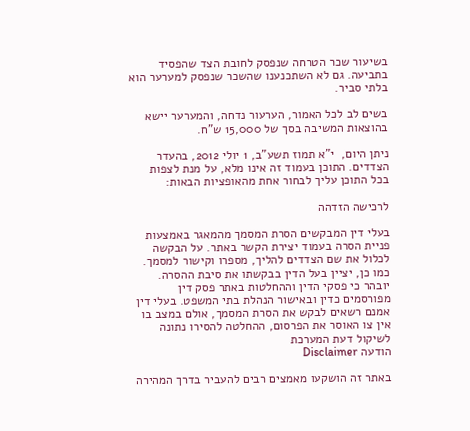בשיעור שכר הטרחה שנפסק לחובת הצד שהפסיד בתביעה. גם לא השתכנענו שהשכר שנפסק למערער הוא בלתי סביר.

בשים לב לכל האמור, הערעור נדחה, והמערער יישא בהוצאות המשיבה בסך של 15,000 ש"ח.

ניתן היום,  י"א תמוז תשע"ב, 1 יולי 2012, בהעדר הצדדים. התוכן בעמוד זה אינו מלא, על מנת לצפות בכל התוכן עליך לבחור אחת מהאופציות הבאות:

לרכישה הזדהה

בעלי דין המבקשים הסרת המסמך מהמאגר באמצעות פניית הסרה בעמוד יצירת הקשר באתר. על הבקשה לכלול את שם הצדדים להליך, מספרו וקישור למסמך. כמו כן, יציין בעל הדין בבקשתו את סיבת ההסרה. יובהר כי פסקי הדין וההחלטות באתר פסק דין מפורסמים כדין ובאישור הנהלת בתי המשפט. בעלי דין אמנם רשאים לבקש את הסרת המסמך, אולם במצב בו אין צו האוסר את הפרסום, ההחלטה להסירו נתונה לשיקול דעת המערכת
הודעה Disclaimer

באתר זה הושקעו מאמצים רבים להעביר בדרך המהירה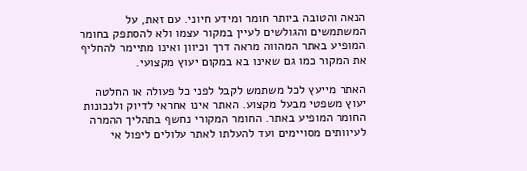הנאה והטובה ביותר חומר ומידע חיוני. עם זאת, על המשתמשים והגולשים לעיין במקור עצמו ולא להסתפק בחומר המופיע באתר המהווה מראה דרך וכיוון ואינו מתיימר להחליף את המקור כמו גם שאינו בא במקום יעוץ מקצועי.

האתר מייעץ לכל משתמש לקבל לפני כל פעולה או החלטה יעוץ משפטי מבעל מקצוע. האתר אינו אחראי לדיוק ולנכונות החומר המופיע באתר. החומר המקורי נחשף בתהליך ההמרה לעיוותים מסויימים ועד להעלתו לאתר עלולים ליפול אי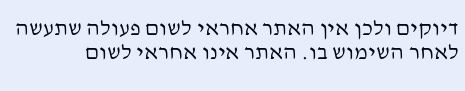דיוקים ולכן אין האתר אחראי לשום פעולה שתעשה לאחר השימוש בו. האתר אינו אחראי לשום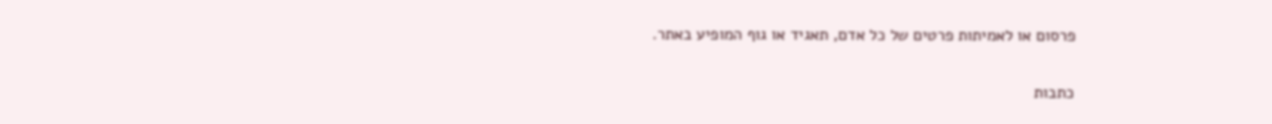פרסום או לאמיתות פרטים של כל אדם, תאגיד או גוף המופיע באתר.


כתבות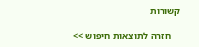קשורות

    חזרה לתוצאות חיפוש >>